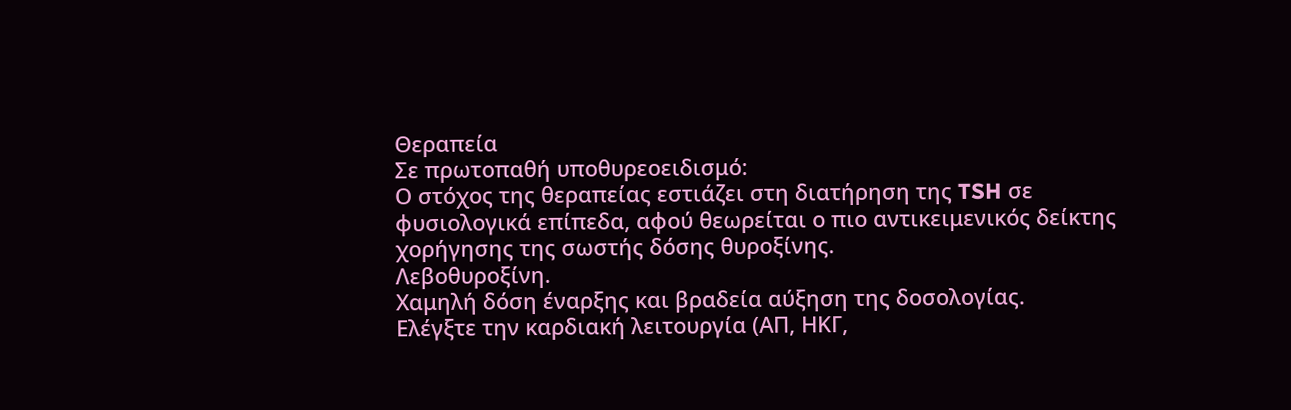Θεραπεία
Σε πρωτοπαθή υποθυρεοειδισμό:
Ο στόχος της θεραπείας εστιάζει στη διατήρηση της TSH σε φυσιολογικά επίπεδα, αφού θεωρείται ο πιο αντικειμενικός δείκτης χορήγησης της σωστής δόσης θυροξίνης.
Λεβοθυροξίνη.
Χαμηλή δόση έναρξης και βραδεία αύξηση της δοσολογίας.
Ελέγξτε την καρδιακή λειτουργία (ΑΠ, ΗΚΓ,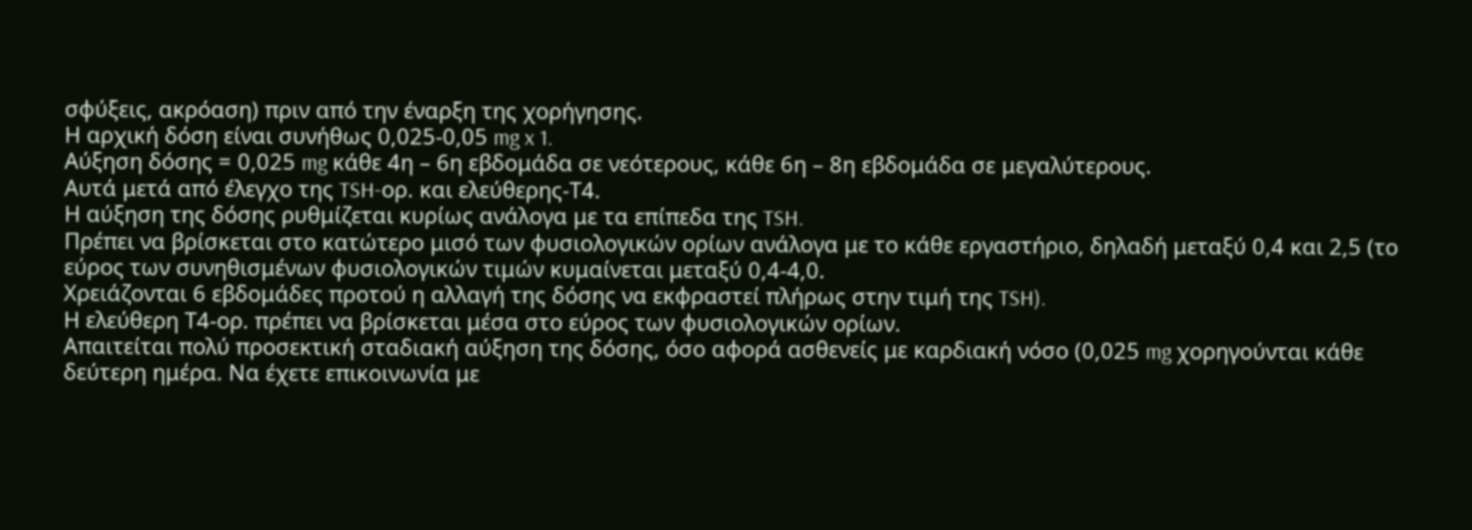σφύξεις, ακρόαση) πριν από την έναρξη της χορήγησης.
Η αρχική δόση είναι συνήθως 0,025-0,05 mg x 1.
Αύξηση δόσης = 0,025 mg κάθε 4η – 6η εβδομάδα σε νεότερους, κάθε 6η – 8η εβδομάδα σε μεγαλύτερους.
Αυτά μετά από έλεγχο της TSH-ορ. και ελεύθερης-Τ4.
Η αύξηση της δόσης ρυθμίζεται κυρίως ανάλογα με τα επίπεδα της TSH.
Πρέπει να βρίσκεται στο κατώτερο μισό των φυσιολογικών ορίων ανάλογα με το κάθε εργαστήριο, δηλαδή μεταξύ 0,4 και 2,5 (το εύρος των συνηθισμένων φυσιολογικών τιμών κυμαίνεται μεταξύ 0,4-4,0.
Χρειάζονται 6 εβδομάδες προτού η αλλαγή της δόσης να εκφραστεί πλήρως στην τιμή της TSH).
Η ελεύθερη Τ4-ορ. πρέπει να βρίσκεται μέσα στο εύρος των φυσιολογικών ορίων.
Απαιτείται πολύ προσεκτική σταδιακή αύξηση της δόσης, όσο αφορά ασθενείς με καρδιακή νόσο (0,025 mg χορηγούνται κάθε δεύτερη ημέρα. Να έχετε επικοινωνία με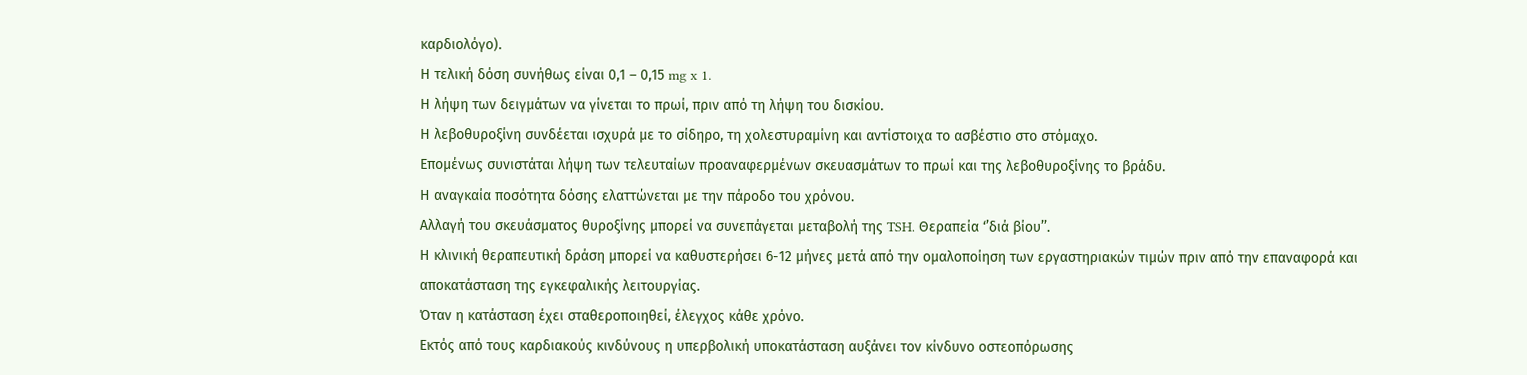καρδιολόγο).
Η τελική δόση συνήθως είναι 0,1 – 0,15 mg x 1.
Η λήψη των δειγμάτων να γίνεται το πρωί, πριν από τη λήψη του δισκίου.
Η λεβοθυροξίνη συνδέεται ισχυρά με το σίδηρο, τη χολεστυραμίνη και αντίστοιχα το ασβέστιο στο στόμαχο.
Επομένως συνιστάται λήψη των τελευταίων προαναφερμένων σκευασμάτων το πρωί και της λεβοθυροξίνης το βράδυ.
Η αναγκαία ποσότητα δόσης ελαττώνεται με την πάροδο του χρόνου.
Αλλαγή του σκευάσματος θυροξίνης μπορεί να συνεπάγεται μεταβολή της TSH. Θεραπεία ‘’διά βίου’’.
Η κλινική θεραπευτική δράση μπορεί να καθυστερήσει 6-12 μήνες μετά από την ομαλοποίηση των εργαστηριακών τιμών πριν από την επαναφορά και αποκατάσταση της εγκεφαλικής λειτουργίας.
Όταν η κατάσταση έχει σταθεροποιηθεί, έλεγχος κάθε χρόνο.
Εκτός από τους καρδιακούς κινδύνους η υπερβολική υποκατάσταση αυξάνει τον κίνδυνο οστεοπόρωσης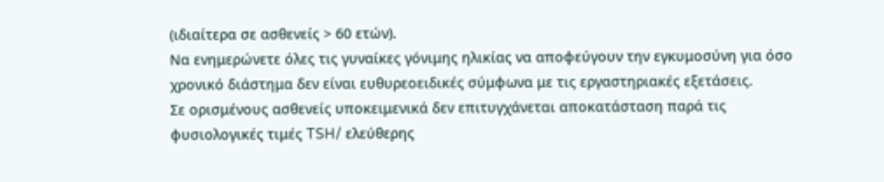(ιδιαίτερα σε ασθενείς > 60 ετών).
Να ενημερώνετε όλες τις γυναίκες γόνιμης ηλικίας να αποφεύγουν την εγκυμοσύνη για όσο χρονικό διάστημα δεν είναι ευθυρεοειδικές σύμφωνα με τις εργαστηριακές εξετάσεις.
Σε ορισμένους ασθενείς υποκειμενικά δεν επιτυγχάνεται αποκατάσταση παρά τις φυσιολογικές τιμές TSH/ ελεύθερης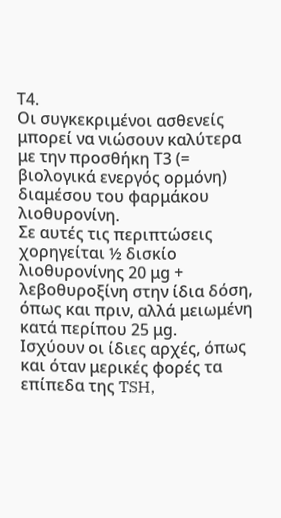Τ4.
Οι συγκεκριμένοι ασθενείς μπορεί να νιώσουν καλύτερα με την προσθήκη Τ3 (= βιολογικά ενεργός ορμόνη) διαμέσου του φαρμάκου λιοθυρονίνη.
Σε αυτές τις περιπτώσεις χορηγείται ½ δισκίο λιοθυρονίνης 20 μg + λεβοθυροξίνη στην ίδια δόση, όπως και πριν, αλλά μειωμένη κατά περίπου 25 μg.
Ισχύουν οι ίδιες αρχές, όπως και όταν μερικές φορές τα επίπεδα της TSH,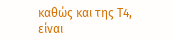καθώς και της Τ4, είναι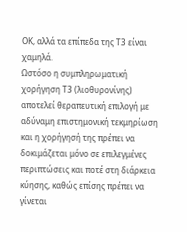ΟΚ, αλλά τα επίπεδα της Τ3 είναι χαμηλά.
Ωστόσο η συμπληρωματική χορήγηση Τ3 (λιοθυρονίνης) αποτελεί θεραπευτική επιλογή με αδύναμη επιστημονική τεκμηρίωση και η χορήγησή της πρέπει να δοκιμάζεται μόνο σε επιλεγμένες περιπτώσεις και ποτέ στη διάρκεια κύησης, καθώς επίσης πρέπει να γίνεται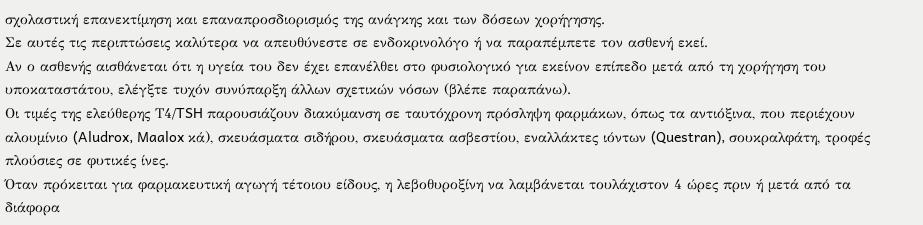σχολαστική επανεκτίμηση και επαναπροσδιορισμός της ανάγκης και των δόσεων χορήγησης.
Σε αυτές τις περιπτώσεις καλύτερα να απευθύνεστε σε ενδοκρινολόγο ή να παραπέμπετε τον ασθενή εκεί.
Αν ο ασθενής αισθάνεται ότι η υγεία του δεν έχει επανέλθει στο φυσιολογικό για εκείνον επίπεδο μετά από τη χορήγηση του υποκαταστάτου, ελέγξτε τυχόν συνύπαρξη άλλων σχετικών νόσων (βλέπε παραπάνω).
Οι τιμές της ελεύθερης Τ4/TSH παρουσιάζουν διακύμανση σε ταυτόχρονη πρόσληψη φαρμάκων, όπως τα αντιόξινα, που περιέχουν αλουμίνιο (Aludrox, Maalox κά), σκευάσματα σιδήρου, σκευάσματα ασβεστίου, εναλλάκτες ιόντων (Questran), σουκραλφάτη, τροφές πλούσιες σε φυτικές ίνες.
Όταν πρόκειται για φαρμακευτική αγωγή τέτοιου είδους, η λεβοθυροξίνη να λαμβάνεται τουλάχιστον 4 ώρες πριν ή μετά από τα διάφορα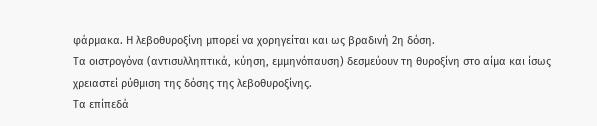φάρμακα. Η λεβοθυροξίνη μπορεί να χορηγείται και ως βραδινή 2η δόση.
Τα οιστρογόνα (αντισυλληπτικά, κύηση, εμμηνόπαυση) δεσμεύουν τη θυροξίνη στο αίμα και ίσως χρειαστεί ρύθμιση της δόσης της λεβοθυροξίνης.
Τα επίπεδά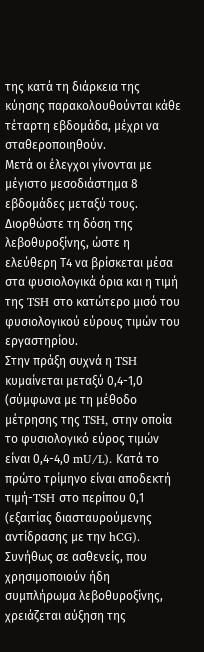της κατά τη διάρκεια της κύησης παρακολουθούνται κάθε τέταρτη εβδομάδα, μέχρι να σταθεροποιηθούν.
Μετά οι έλεγχοι γίνονται με μέγιστο μεσοδιάστημα 8 εβδομάδες μεταξύ τους.
Διορθώστε τη δόση της λεβοθυροξίνης, ώστε η ελεύθερη Τ4 να βρίσκεται μέσα στα φυσιολογικά όρια και η τιμή της TSH στο κατώτερο μισό του φυσιολογικού εύρους τιμών του εργαστηρίου.
Στην πράξη συχνά η TSH κυμαίνεται μεταξύ 0,4-1,0 (σύμφωνα με τη μέθοδο μέτρησης της TSH, στην οποία το φυσιολογικό εύρος τιμών είναι 0,4-4,0 mU/L). Κατά το πρώτο τρίμηνο είναι αποδεκτή τιμή-TSH στο περίπου 0,1 (εξαιτίας διασταυρούμενης αντίδρασης με την hCG).
Συνήθως σε ασθενείς, που χρησιμοποιούν ήδη συμπλήρωμα λεβοθυροξίνης, χρειάζεται αύξηση της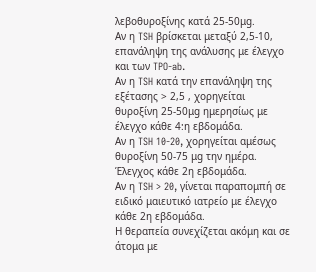λεβοθυροξίνης κατά 25-50μg.
Αν η TSH βρίσκεται μεταξύ 2,5-10, επανάληψη της ανάλυσης με έλεγχο και των TPO-ab.
Αν η TSH κατά την επανάληψη της εξέτασης > 2,5 , χορηγείται θυροξίνη 25-50μg ημερησίως με έλεγχο κάθε 4:η εβδομάδα.
Αν η TSH 10-20, χορηγείται αμέσως θυροξίνη 50-75 μg την ημέρα. Έλεγχος κάθε 2η εβδομάδα.
Αν η TSH > 20, γίνεται παραπομπή σε ειδικό μαιευτικό ιατρείο με έλεγχο κάθε 2η εβδομάδα.
Η θεραπεία συνεχίζεται ακόμη και σε άτομα με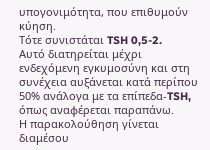υπογονιμότητα, που επιθυμούν κύηση.
Τότε συνιστάται TSH 0,5-2.
Αυτό διατηρείται μέχρι ενδεχόμενη εγκυμοσύνη και στη συνέχεια αυξάνεται κατά περίπου 50% ανάλογα με τα επίπεδα-TSH, όπως αναφέρεται παραπάνω.
Η παρακολούθηση γίνεται διαμέσου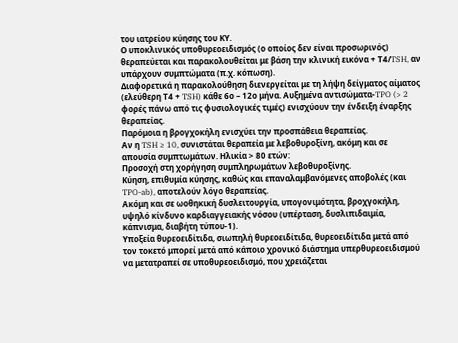του ιατρείου κύησης του ΚΥ.
Ο υποκλινικός υποθυρεοειδισμός (ο οποίος δεν είναι προσωρινός) θεραπεύεται και παρακολουθείται με βάση την κλινική εικόνα + Τ4/TSH, αν υπάρχουν συμπτώματα (π.χ. κόπωση).
Διαφορετικά η παρακολούθηση διενεργείται με τη λήψη δείγματος αίματος (ελεύθερη Τ4 + TSH) κάθε 6ο – 12ο μήνα. Αυξημένα αντισώματα-TPO (> 2 φορές πάνω από τις φυσιολογικές τιμές) ενισχύουν την ένδειξη έναρξης θεραπείας.
Παρόμοια η βρογχοκήλη ενισχύει την προσπάθεια θεραπείας.
Αν η TSH ≥ 10, συνιστάται θεραπεία με λεβοθυροξίνη, ακόμη και σε απουσία συμπτωμάτων. Ηλικία > 80 ετών:
Προσοχή στη χορήγηση συμπληρωμάτων λεβοθυροξίνης.
Κύηση, επιθυμία κύησης, καθώς και επαναλαμβανόμενες αποβολές (και TPO-ab), αποτελούν λόγο θεραπείας.
Ακόμη και σε ωοθηκική δυσλειτουργία, υπογονιμότητα, βροχγοκήλη, υψηλό κίνδυνο καρδιαγγειακής νόσου (υπέρταση, δυσλιπιδαιμία, κάπνισμα, διαβήτη τύπου-1).
Υποξεία θυρεοειδίτιδα, σιωπηλή θυρεοειδίτιδα, θυρεοειδίτιδα μετά από τον τοκετό μπορεί μετά από κάποιο χρονικό διάστημα υπερθυρεοειδισμού να μετατραπεί σε υποθυρεοειδισμό, που χρειάζεται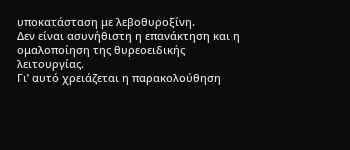υποκατάσταση με λεβοθυροξίνη.
Δεν είναι ασυνήθιστη η επανάκτηση και η ομαλοποίηση της θυρεοειδικής λειτουργίας.
Γι’ αυτό χρειάζεται η παρακολούθηση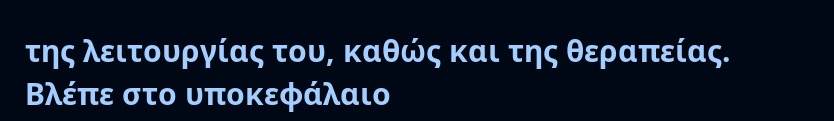της λειτουργίας του, καθώς και της θεραπείας.
Βλέπε στο υποκεφάλαιο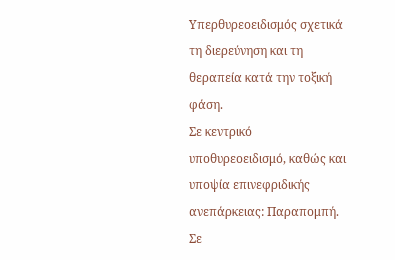Υπερθυρεοειδισμός σχετικά τη διερεύνηση και τη θεραπεία κατά την τοξική φάση.
Σε κεντρικό υποθυρεοειδισμό, καθώς και υποψία επινεφριδικής ανεπάρκειας: Παραπομπή.
Σε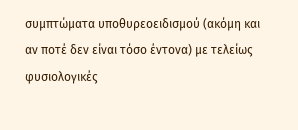συμπτώματα υποθυρεοειδισμού (ακόμη και αν ποτέ δεν είναι τόσο έντονα) με τελείως φυσιολογικές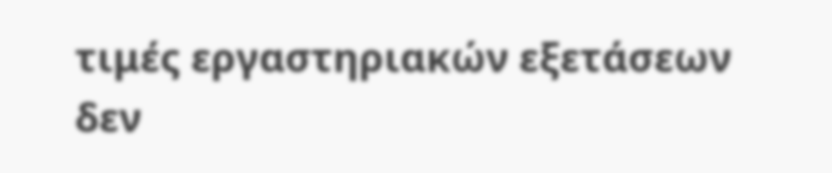τιμές εργαστηριακών εξετάσεων δεν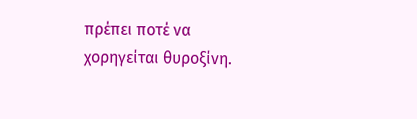πρέπει ποτέ να χορηγείται θυροξίνη.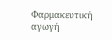Φαρμακευτική αγωγή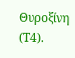Θυροξίνη (Τ4).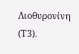Λιοθυρονίνη (Τ3).